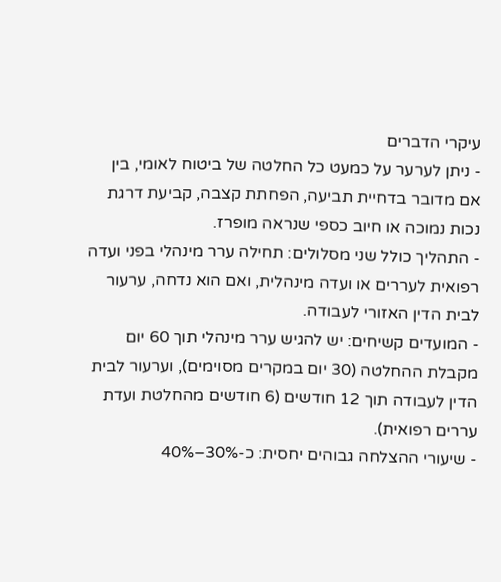עיקרי הדברים
- ניתן לערער על כמעט כל החלטה של ביטוח לאומי, בין אם מדובר בדחיית תביעה, הפחתת קצבה, קביעת דרגת נכות נמוכה או חיוב כספי שנראה מופרז.
- התהליך כולל שני מסלולים: תחילה ערר מינהלי בפני ועדה רפואית לעררים או ועדה מינהלית, ואם הוא נדחה, ערעור לבית הדין האזורי לעבודה.
- המועדים קשיחים: יש להגיש ערר מינהלי תוך 60 יום מקבלת ההחלטה (30 יום במקרים מסוימים), וערעור לבית הדין לעבודה תוך 12 חודשים (6 חודשים מהחלטת ועדת עררים רפואית).
- שיעורי ההצלחה גבוהים יחסית: כ-30%–40%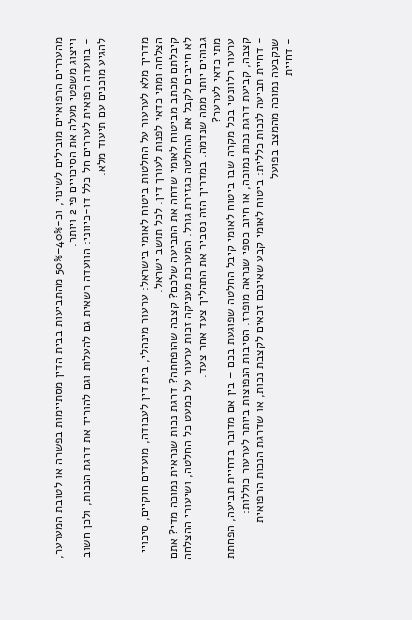מהעררים הרפואיים מובילים לשינוי, וכ-40%–50% מהתביעות בבית הדין מסתיימות בפשרה או לטובת המערער, וייצוג משפטי מעלה את הסיכויים פי 2 ויותר.
- בוועדה רפואית לעררים חל כלל דו-כיווני: הוועדה רשאית גם להעלות וגם להוריד את דרגת הנכות, ולכן חשוב להגיע מוכנים עם תיעוד מלא.


מדריך מלא לערעור על החלטות ביטוח לאומי בישראל: ערעור מינהלי, בית דין לעבודה, מועדים חוקיים, סיכויי הצלחה ומתי כדאי לפנות לעורך דין. לכל תושב ישראל.
קיבלתם מכתב מביטוח לאומי שדחה את התביעה שלכם? קצבה שהופחתה? דרגת נכות שנראית נמוכה מדי? אתם לא חייבים לקבל את ההחלטה כגזירת גורל. המערכת מעניקה זכות ערעור על כמעט כל החלטה, ושיעורי ההצלחה גבוהים יותר ממה שנדמה. במדריך הזה נסביר את התהליך צעד אחר צעד.
מתי כדאי לערער?
ערעור רלוונטי בכל מקרה שבו ביטוח לאומי קיבל החלטה שפוגעת בכם – בין אם מדובר בדחיית תביעה, הפחתת קצבה, קביעת דרגת נכות נמוכה, או חיוב כספי שנראה מופרז. הסיבות הנפוצות ביותר לערעור כוללות:
- דחיית תביעה לנכות כללית: ביטוח לאומי קבע שאינכם זכאים לקצבת נכות, או שדרגת הנכות הרפואית שנקבעה נמוכה מהמצב בפועל
- דחיית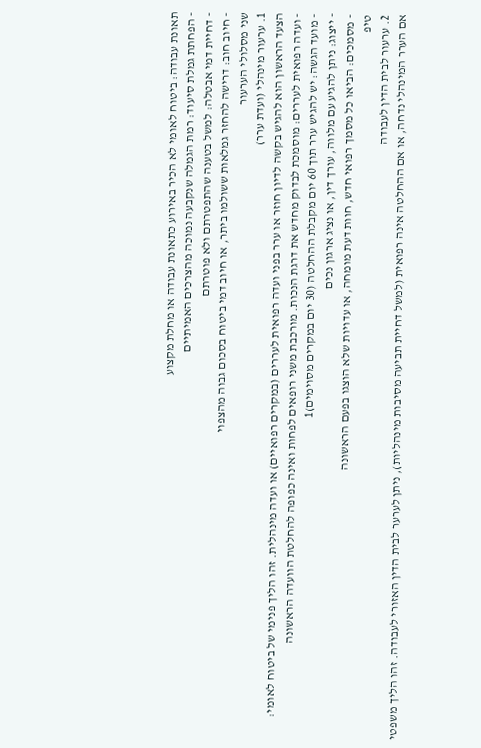תאונת עבודה: ביטוח לאומי לא הכיר באירוע כתאונת עבודה או מחלת מקצוע
- הפחתת גמלת סיעוד: רמת הגמלה שנקבעה נמוכה מהצרכים האמיתיים
- דחיית דמי אבטלה: למשל בטענה שהתפטרתם ולא פוטרתם
- חיוב חוב: דרישה להחזר גמלאות ששולמו ביתר, או חיוב דמי ביטוח בסכום גבוה מהצפוי
שני מסלולי הערעור
1. ערעור מינהלי (ועדת ערר)
הצעד הראשון הוא להגיש בקשה לדיון חוזר או ערר בפני ועדה רפואית לעררים (במקרים רפואיים) או ועדה מינהלית. זהו הליך פנימי של ביטוח לאומי:
- ועדה רפואית לעררים: מוסמכת לבדוק מחדש את דרגת הנכות. מורכבת משני רופאים לפחות ואינה כפופה להחלטת הוועדה הראשונה
- מועד הגשה: יש להגיש ערר תוך 60 יום מקבלת ההחלטה (30 יום במקרים מסוימים)1
- ייצוג: ניתן להגיע עם מלווה, עורך דין, או נציג ארגון נכים
- מסמכים: הביאו כל מסמך רפואי חדש, חוות דעת מומחה, או עדויות שלא הוצגו בפעם הראשונה
טיפ
2. ערעור לבית הדין לעבודה
אם הערר המינהלי נדחה, או אם ההחלטה אינה רפואית (למשל דחיית תביעה מסיבות מינהליות), ניתן לערער לבית הדין האזורי לעבודה. זהו הליך משפטי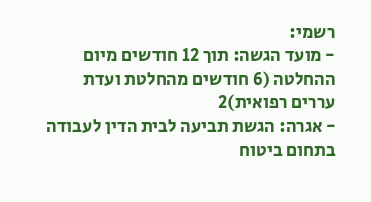רשמי:
- מועד הגשה: תוך 12 חודשים מיום ההחלטה (6 חודשים מהחלטת ועדת עררים רפואית)2
- אגרה: הגשת תביעה לבית הדין לעבודה בתחום ביטוח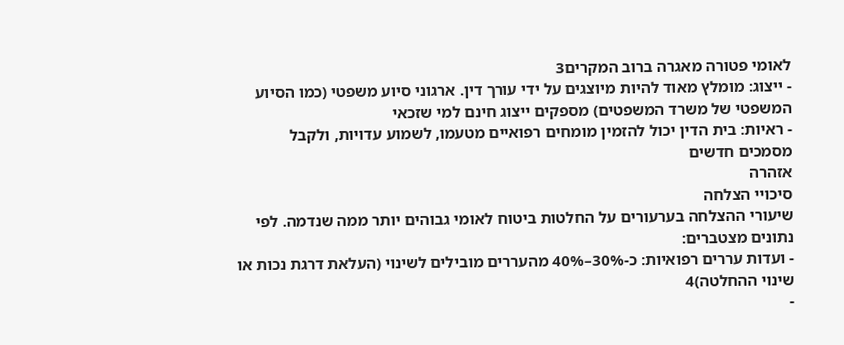לאומי פטורה מאגרה ברוב המקרים3
- ייצוג: מומלץ מאוד להיות מיוצגים על ידי עורך דין. ארגוני סיוע משפטי (כמו הסיוע המשפטי של משרד המשפטים) מספקים ייצוג חינם למי שזכאי
- ראיות: בית הדין יכול להזמין מומחים רפואיים מטעמו, לשמוע עדויות, ולקבל מסמכים חדשים
אזהרה
סיכויי הצלחה
שיעורי ההצלחה בערעורים על החלטות ביטוח לאומי גבוהים יותר ממה שנדמה. לפי נתונים מצטברים:
- ועדות עררים רפואיות: כ-30%–40% מהעררים מובילים לשינוי (העלאת דרגת נכות או שינוי ההחלטה)4
-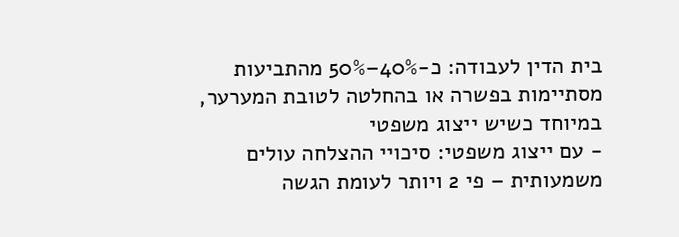בית הדין לעבודה: כ-40%–50% מהתביעות מסתיימות בפשרה או בהחלטה לטובת המערער, במיוחד כשיש ייצוג משפטי
- עם ייצוג משפטי: סיכויי ההצלחה עולים משמעותית – פי 2 ויותר לעומת הגשה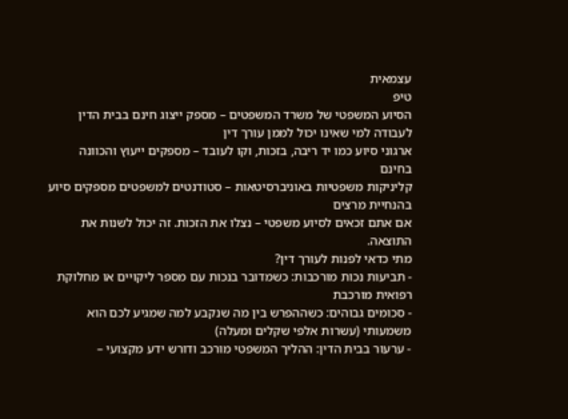עצמאית
טיפ
הסיוע המשפטי של משרד המשפטים – מספק ייצוג חינם בבית הדין לעבודה למי שאינו יכול לממן עורך דין
ארגוני סיוע כמו יד ריבה, בזכות, וקו לעובד – מספקים ייעוץ והכוונה בחינם
קליניקות משפטיות באוניברסיטאות – סטודנטים למשפטים מספקים סיוע בהנחיית מרצים
אם אתם זכאים לסיוע משפטי – נצלו את הזכות. זה יכול לשנות את התוצאה.
מתי כדאי לפנות לעורך דין?
- תביעות נכות מורכבות: כשמדובר בנכות עם מספר ליקויים או מחלוקת רפואית מורכבת
- סכומים גבוהים: כשההפרש בין מה שנקבע למה שמגיע לכם הוא משמעותי (עשרות אלפי שקלים ומעלה)
- ערעור בבית הדין: ההליך המשפטי מורכב ודורש ידע מקצועי –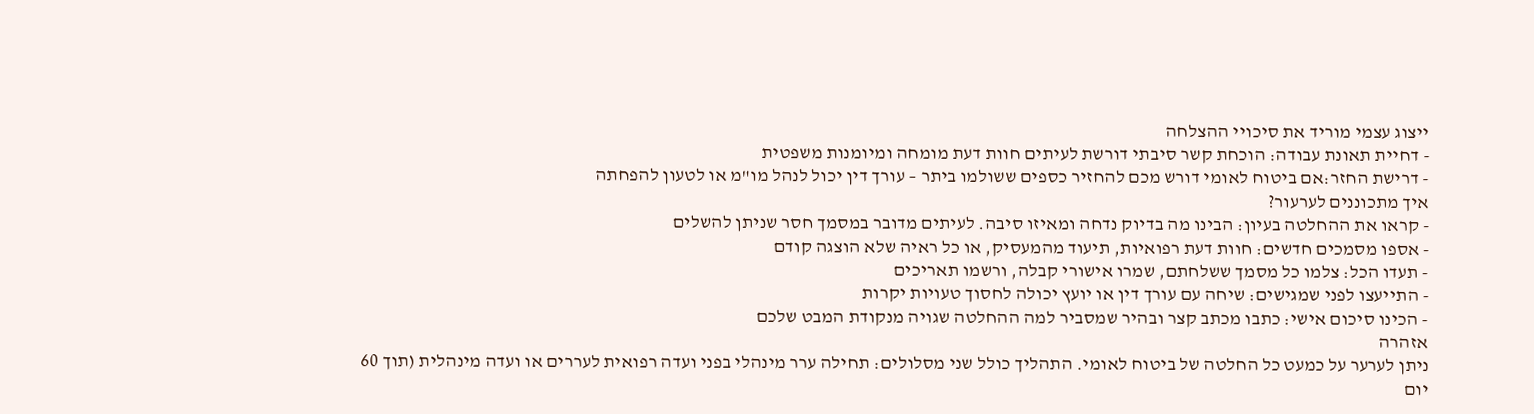ייצוג עצמי מוריד את סיכויי ההצלחה
- דחיית תאונת עבודה: הוכחת קשר סיבתי דורשת לעיתים חוות דעת מומחה ומיומנות משפטית
- דרישת החזר:אם ביטוח לאומי דורש מכם להחזיר כספים ששולמו ביתר – עורך דין יכול לנהל מו"מ או לטעון להפחתה
איך מתכוננים לערעור?
- קראו את ההחלטה בעיון: הבינו מה בדיוק נדחה ומאיזו סיבה. לעיתים מדובר במסמך חסר שניתן להשלים
- אספו מסמכים חדשים: חוות דעת רפואיות, תיעוד מהמעסיק, או כל ראיה שלא הוצגה קודם
- תעדו הכל: צלמו כל מסמך ששלחתם, שמרו אישורי קבלה, ורשמו תאריכים
- התייעצו לפני שמגישים: שיחה עם עורך דין או יועץ יכולה לחסוך טעויות יקרות
- הכינו סיכום אישי: כתבו מכתב קצר ובהיר שמסביר למה ההחלטה שגויה מנקודת המבט שלכם
אזהרה
ניתן לערער על כמעט כל החלטה של ביטוח לאומי. התהליך כולל שני מסלולים: תחילה ערר מינהלי בפני ועדה רפואית לעררים או ועדה מינהלית (תוך 60 יום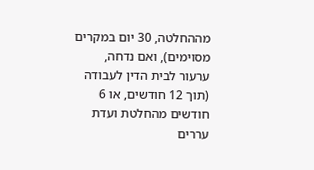מההחלטה, 30 יום במקרים מסוימים), ואם נדחה, ערעור לבית הדין לעבודה (תוך 12 חודשים, או 6 חודשים מהחלטת ועדת עררים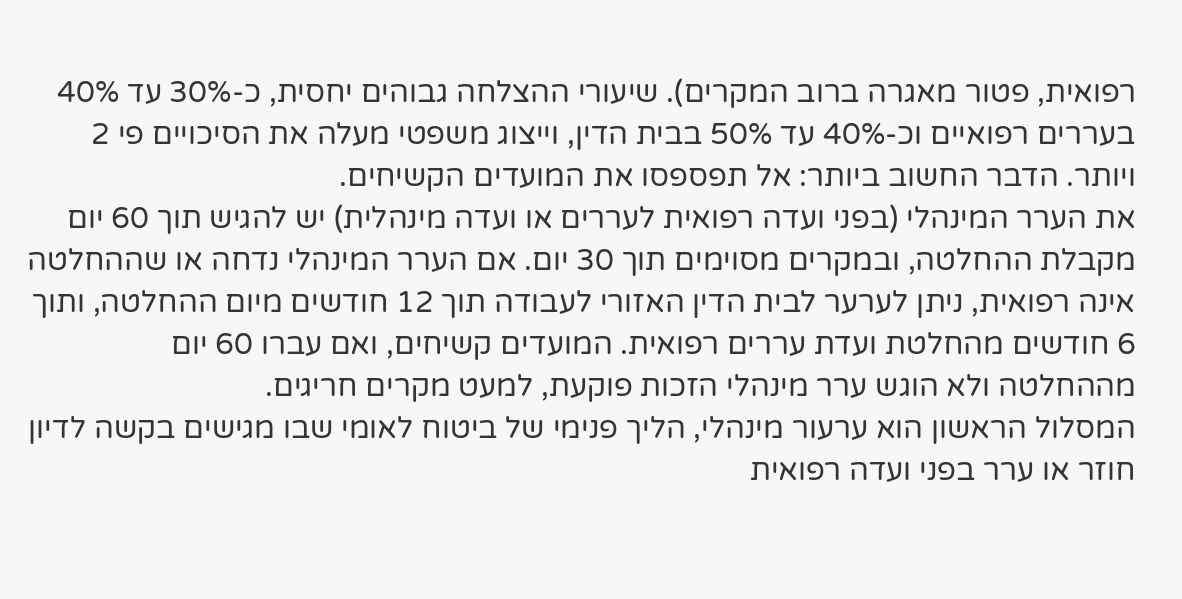רפואית, פטור מאגרה ברוב המקרים). שיעורי ההצלחה גבוהים יחסית, כ-30% עד 40% בעררים רפואיים וכ-40% עד 50% בבית הדין, וייצוג משפטי מעלה את הסיכויים פי 2 ויותר. הדבר החשוב ביותר: אל תפספסו את המועדים הקשיחים.
את הערר המינהלי (בפני ועדה רפואית לעררים או ועדה מינהלית) יש להגיש תוך 60 יום מקבלת ההחלטה, ובמקרים מסוימים תוך 30 יום. אם הערר המינהלי נדחה או שההחלטה אינה רפואית, ניתן לערער לבית הדין האזורי לעבודה תוך 12 חודשים מיום ההחלטה, ותוך 6 חודשים מהחלטת ועדת עררים רפואית. המועדים קשיחים, ואם עברו 60 יום מההחלטה ולא הוגש ערר מינהלי הזכות פוקעת, למעט מקרים חריגים.
המסלול הראשון הוא ערעור מינהלי, הליך פנימי של ביטוח לאומי שבו מגישים בקשה לדיון חוזר או ערר בפני ועדה רפואית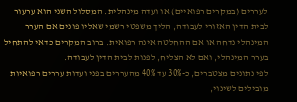לעררים (במקרים רפואיים) או ועדה מינהלית. המסלול השני הוא ערעור לבית הדין האזורי לעבודה, הליך משפטי רשמי שאליו פונים אם הערר המינהלי נדחה או אם ההחלטה אינה רפואית. ברוב המקרים כדאי להתחיל בערר המינהלי, ואם לא הצליח, לפנות לבית הדין לעבודה.
לפי נתונים מצטברים, כ-30% עד 40% מהעררים בפני ועדות עררים רפואיות מובילים לשינוי,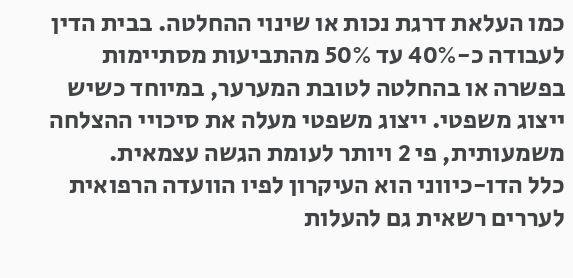כמו העלאת דרגת נכות או שינוי ההחלטה. בבית הדין לעבודה כ-40% עד 50% מהתביעות מסתיימות בפשרה או בהחלטה לטובת המערער, במיוחד כשיש ייצוג משפטי. ייצוג משפטי מעלה את סיכויי ההצלחה משמעותית, פי 2 ויותר לעומת הגשה עצמאית.
כלל הדו-כיווני הוא העיקרון לפיו הוועדה הרפואית לעררים רשאית גם להעלות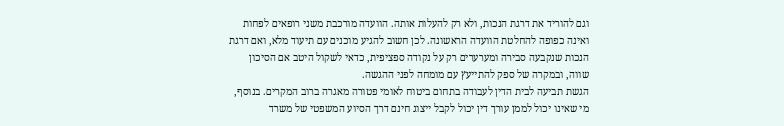וגם להוריד את דרגת הנכות, ולא רק להעלות אותה. הוועדה מורכבת משני רופאים לפחות ואינה כפופה להחלטת הוועדה הראשונה. לכן חשוב להגיע מוכנים עם תיעוד מלא, ואם דרגת הנכות שנקבעה סבירה ומערערים רק על נקודה ספציפית, כדאי לשקול היטב אם הסיכון שווה, ובמקרה של ספק להתייעץ עם מומחה לפני ההגשה.
הגשת תביעה לבית הדין לעבודה בתחום ביטוח לאומי פטורה מאגרה ברוב המקרים. בנוסף, מי שאינו יכול לממן עורך דין יכול לקבל ייצוג חינם דרך הסיוע המשפטי של משרד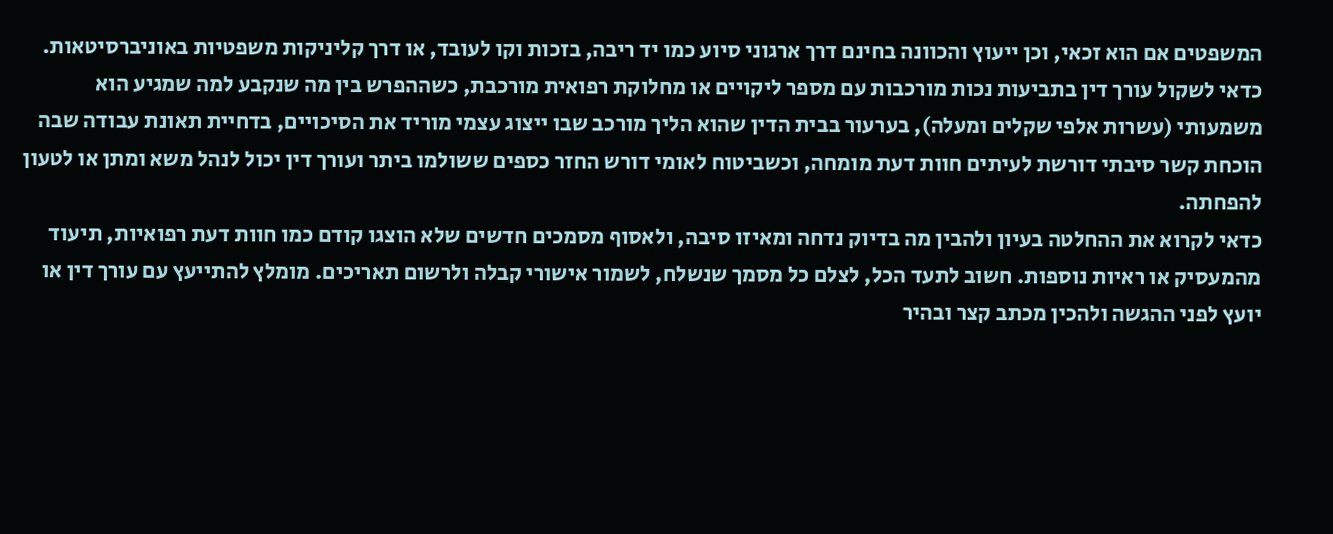המשפטים אם הוא זכאי, וכן ייעוץ והכוונה בחינם דרך ארגוני סיוע כמו יד ריבה, בזכות וקו לעובד, או דרך קליניקות משפטיות באוניברסיטאות.
כדאי לשקול עורך דין בתביעות נכות מורכבות עם מספר ליקויים או מחלוקת רפואית מורכבת, כשההפרש בין מה שנקבע למה שמגיע הוא משמעותי (עשרות אלפי שקלים ומעלה), בערעור בבית הדין שהוא הליך מורכב שבו ייצוג עצמי מוריד את הסיכויים, בדחיית תאונת עבודה שבה הוכחת קשר סיבתי דורשת לעיתים חוות דעת מומחה, וכשביטוח לאומי דורש החזר כספים ששולמו ביתר ועורך דין יכול לנהל משא ומתן או לטעון להפחתה.
כדאי לקרוא את ההחלטה בעיון ולהבין מה בדיוק נדחה ומאיזו סיבה, ולאסוף מסמכים חדשים שלא הוצגו קודם כמו חוות דעת רפואיות, תיעוד מהמעסיק או ראיות נוספות. חשוב לתעד הכל, לצלם כל מסמך שנשלח, לשמור אישורי קבלה ולרשום תאריכים. מומלץ להתייעץ עם עורך דין או יועץ לפני ההגשה ולהכין מכתב קצר ובהיר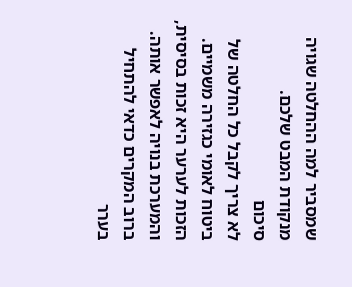שמסביר למה ההחלטה שגויה מנקודת המבט שלכם.
סיכום
לא צריך לקבל כל החלטה של ביטוח לאומי כגזירה משמיים. הזכות לערער היא זכות בסיסית, והמערכת בנויה לאפשר אותה. ברוב המקרים כדאי להתחיל בערר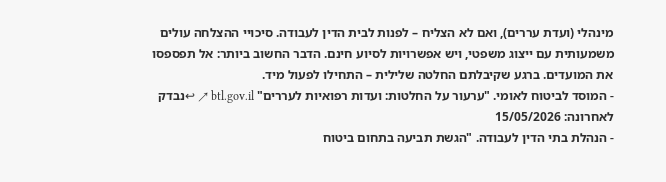מינהלי (ועדת עררים), ואם לא הצליח – לפנות לבית הדין לעבודה. סיכויי ההצלחה עולים משמעותית עם ייצוג משפטי, ויש אפשרויות לסיוע חינם. הדבר החשוב ביותר: אל תפספסו את המועדים. ברגע שקיבלתם החלטה שלילית – התחילו לפעול מיד.
- המוסד לביטוח לאומי. "ערעור על החלטות: ועדות רפואיות לעררים" btl.gov.il ↗ ↩נבדק לאחרונה: 15/05/2026
- הנהלת בתי הדין לעבודה. "הגשת תביעה בתחום ביטוח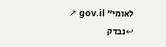לאומי" gov.il ↗ ↩נבדק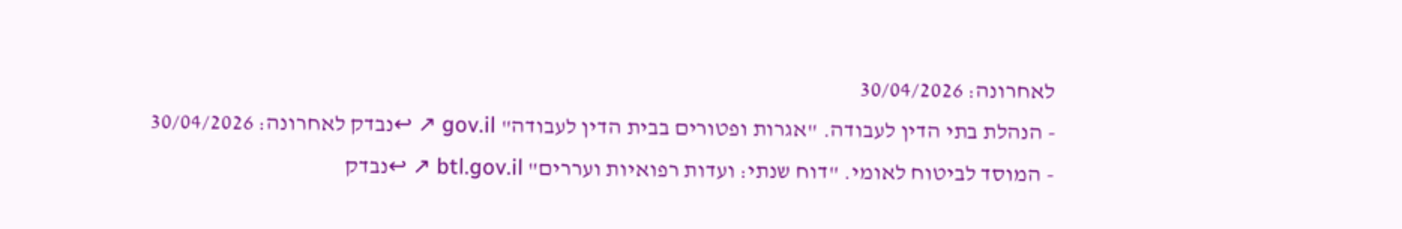לאחרונה: 30/04/2026
- הנהלת בתי הדין לעבודה. "אגרות ופטורים בבית הדין לעבודה" gov.il ↗ ↩נבדק לאחרונה: 30/04/2026
- המוסד לביטוח לאומי. "דוח שנתי: ועדות רפואיות ועררים" btl.gov.il ↗ ↩נבדק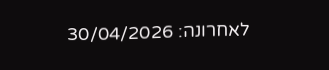לאחרונה: 30/04/2026